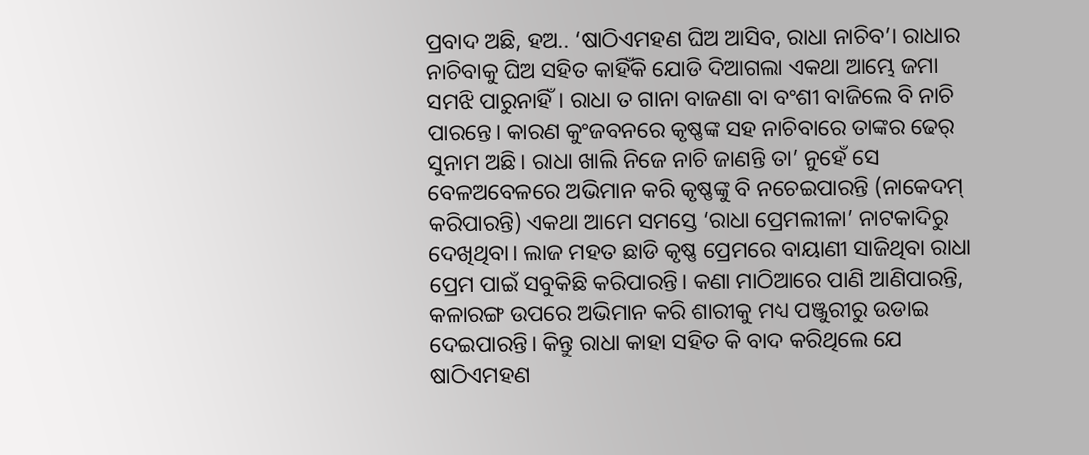ପ୍ରବାଦ ଅଛି, ହଅ.. ‘ଷାଠିଏମହଣ ଘିଅ ଆସିବ, ରାଧା ନାଚିବ’। ରାଧାର ନାଚିବାକୁ ଘିଅ ସହିତ କାହିଁକି ଯୋଡି ଦିଆଗଲା ଏକଥା ଆମ୍ଭେ ଜମା ସମଝି ପାରୁନାହିଁ। ରାଧା ତ ଗାନା ବାଜଣା ବା ବଂଶୀ ବାଜିଲେ ବି ନାଚି ପାରନ୍ତେ। କାରଣ କୁଂଜବନରେ କୃଷ୍ଣଙ୍କ ସହ ନାଚିବାରେ ତାଙ୍କର ଢେର୍ ସୁନାମ ଅଛି। ରାଧା ଖାଲି ନିଜେ ନାଚି ଜାଣନ୍ତି ତା’ ନୁହେଁ ସେ ବେଳଅବେଳରେ ଅଭିମାନ କରି କୃଷ୍ଣଙ୍କୁ ବି ନଚେଇପାରନ୍ତି (ନାକେଦମ୍ କରିପାରନ୍ତି) ଏକଥା ଆମେ ସମସ୍ତେ ‘ରାଧା ପ୍ରେମଲୀଳା’ ନାଟକାଦିରୁ ଦେଖିଥିବା। ଲାଜ ମହତ ଛାଡି କୃଷ୍ଣ ପ୍ରେମରେ ବାୟାଣୀ ସାଜିଥିବା ରାଧା ପ୍ରେମ ପାଇଁ ସବୁକିଛି କରିପାରନ୍ତି। କଣା ମାଠିଆରେ ପାଣି ଆଣିପାରନ୍ତି, କଳାରଙ୍ଗ ଉପରେ ଅଭିମାନ କରି ଶାରୀକୁ ମଧ୍ୟ ପଞ୍ଜୁରୀରୁ ଉଡାଇ ଦେଇପାରନ୍ତି। କିନ୍ତୁ ରାଧା କାହା ସହିତ କି ବାଦ କରିଥିଲେ ଯେ ଷାଠିଏମହଣ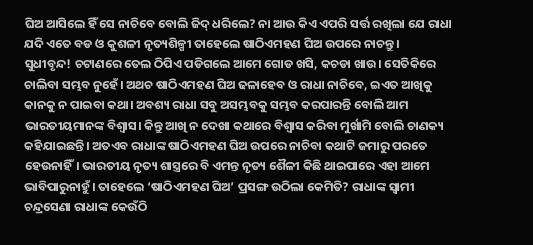ଘିଅ ଆସିଲେ ହିଁ ସେ ନାଚିବେ ବୋଲି ଜିଦ୍ ଧରିଲେ? ନା ଆଉ କିଏ ଏପରି ସର୍ତ୍ତ ରଖିଲା ଯେ ରାଧା ଯଦି ଏତେ ବଡ ଓ କୁଶଳୀ ନୃତ୍ୟଶିଳ୍ପୀ ତାହେଲେ ଷାଠିଏମହଣ ଘିଅ ଉପରେ ନାଚନ୍ତୁ ।
ସୁଧୀବୃନ୍ଦ! ଚଟାଣରେ ତେଲ ଠିପିଏ ପଡିଗଲେ ଆମେ ଗୋଡ ଖସି, କଚଡା ଖାଉ। ସେତିକିରେ ଚାଲିବା ସମ୍ଭବ ନୁହେଁ। ଅଥଚ ଷାଠିଏମହଣ ଘିଅ ଢଳାହେବ ଓ ରାଧା ନାଚିବେ, ଇଏତ ଆଖିକୁ କାନକୁ ନ ପାଇବା କଥା। ଅବଶ୍ୟ ରାଧା ସବୁ ଅସମ୍ଭବକୁ ସମ୍ଭବ କରପାରନ୍ତି ବୋଲି ଆମ ଭାରତୀୟମାନଙ୍କ ବିଶ୍ୱାସ। କିନ୍ତୁ ଆଖି ନ ଦେଖା କଥାରେ ବିଶ୍ୱାସ କରିବା ମୁର୍ଖାମି ବୋଲି ଚାଣକ୍ୟ କହିଯାଇଛନ୍ତି। ଅତଏବ ରାଧାଙ୍କ ଷାଠିଏମହଣ ଘିଅ ଉପରେ ନାଚିବା କଥାଟି ଜମାରୁ ପରତେ ହେଉନାହିଁ। ଭାରତୀୟ ନୃତ୍ୟ ଶାସ୍ତ୍ରରେ ବି ଏମନ୍ତ ନୃତ୍ୟ ଶୈଳୀ କିଛି ଥାଇପାରେ ଏହା ଆମେ ଭାବିପାରୁନାହୁଁ। ତାହେଲେ ‘ଷାଠିଏମହଣ ଘିଅ’ ପ୍ରସଙ୍ଗ ଉଠିଲା କେମିତି? ରାଧାଙ୍କ ସ୍ୱାମୀ ଚନ୍ଦ୍ରସେଣା ରାଧାଙ୍କ କେଉଁଠି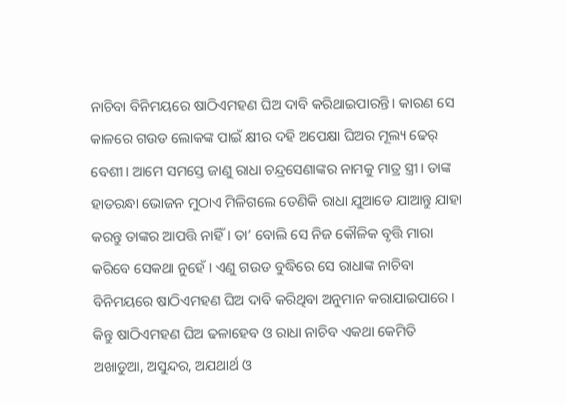ନାଚିବା ବିନିମୟରେ ଷାଠିଏମହଣ ଘିଅ ଦାବି କରିଥାଇପାରନ୍ତି। କାରଣ ସେ କାଳରେ ଗଉଡ ଲୋକଙ୍କ ପାଇଁ କ୍ଷୀର ଦହି ଅପେକ୍ଷା ଘିଅର ମୂଲ୍ୟ ଢେର୍ ବେଶୀ। ଆମେ ସମସ୍ତେ ଜାଣୁ ରାଧା ଚନ୍ଦ୍ରସେଣାଙ୍କର ନାମକୁ ମାତ୍ର ସ୍ତ୍ରୀ। ତାଙ୍କ ହାତରନ୍ଧା ଭୋଜନ ମୁଠାଏ ମିଳିଗଲେ ତେଣିକି ରାଧା ଯୁଆଡେ ଯାଆନ୍ତୁ ଯାହା କରନ୍ତୁ ତାଙ୍କର ଆପତ୍ତି ନାହିଁ । ତା’ ବୋଲି ସେ ନିଜ କୌଳିକ ବୃତ୍ତି ମାରା କରିବେ ସେକଥା ନୁହେଁ । ଏଣୁ ଗଉଡ ବୁଦ୍ଧିରେ ସେ ରାଧାଙ୍କ ନାଚିବା ବିନିମୟରେ ଷାଠିଏମହଣ ଘିଅ ଦାବି କରିଥିବା ଅନୁମାନ କରାଯାଇପାରେ। କିନ୍ତୁ ଷାଠିଏମହଣ ଘିଅ ଢଳାହେବ ଓ ରାଧା ନାଚିବ ଏକଥା କେମିତି ଅଖାଡୁଆ, ଅସୁନ୍ଦର, ଅଯଥାର୍ଥ ଓ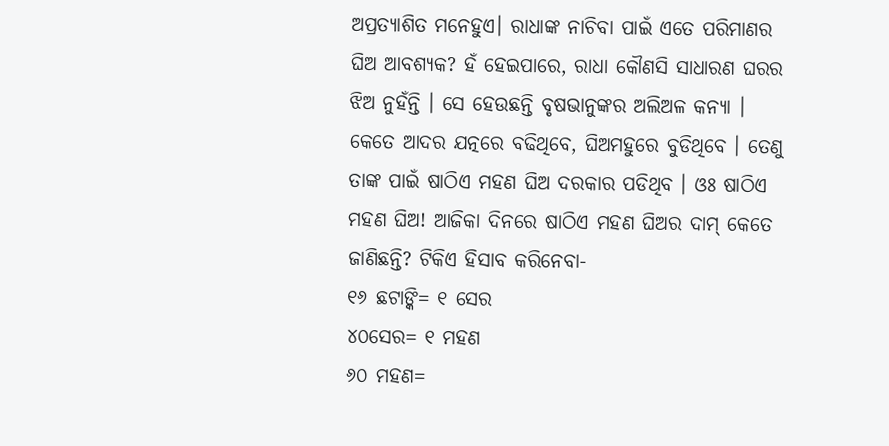ଅପ୍ରତ୍ୟାଶିତ ମନେହୁଏ। ରାଧାଙ୍କ ନାଚିବା ପାଇଁ ଏତେ ପରିମାଣର ଘିଅ ଆବଶ୍ୟକ? ହଁ ହେଇପାରେ, ରାଧା କୌଣସି ସାଧାରଣ ଘରର ଝିଅ ନୁହଁନ୍ତି । ସେ ହେଉଛନ୍ତି ବୃଷଭାନୁଙ୍କର ଅଲିଅଳ କନ୍ୟା । କେତେ ଆଦର ଯତ୍ନରେ ବଢିଥିବେ, ଘିଅମହୁରେ ବୁଡିଥିବେ । ତେଣୁ ତାଙ୍କ ପାଇଁ ଷାଠିଏ ମହଣ ଘିଅ ଦରକାର ପଡିଥିବ । ଓଃ ଷାଠିଏ ମହଣ ଘିଅ! ଆଜିକା ଦିନରେ ଷାଠିଏ ମହଣ ଘିଅର ଦାମ୍ କେତେ ଜାଣିଛନ୍ତି? ଟିକିଏ ହିସାବ କରିନେବା-
୧୬ ଛଟାଙ୍କି= ୧ ସେର
୪୦ସେର= ୧ ମହଣ
୬୦ ମହଣ=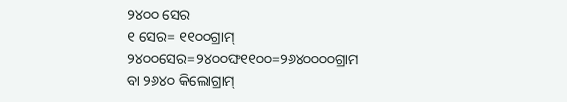୨୪୦୦ ସେର
୧ ସେର= ୧୧୦୦ଗ୍ରାମ୍
୨୪୦୦ସେର=୨୪୦୦ଙ୍ଘ୧୧୦୦=୨୬୪୦୦୦୦ଗ୍ରାମ
ବା ୨୬୪୦ କିଲୋଗ୍ରାମ୍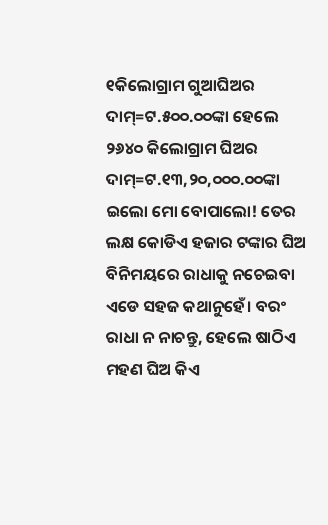୧କିଲୋଗ୍ରାମ ଗୁଆଘିଅର ଦାମ୍=ଟ.୫୦୦.୦୦ଙ୍କା ହେଲେ
୨୬୪୦ କିଲୋଗ୍ରାମ ଘିଅର ଦାମ୍=ଟ.୧୩,୨୦,୦୦୦.୦୦ଙ୍କା
ଇଲୋ ମୋ ବୋପାଲୋ! ତେର ଲକ୍ଷ କୋଡିଏ ହଜାର ଟଙ୍କାର ଘିଅ ବିନିମୟରେ ରାଧାକୁ ନଚେଇବା ଏଡେ ସହଜ କଥାନୁହେଁ। ବରଂ ରାଧା ନ ନାଚନ୍ତୁ, ହେଲେ ଷାଠିଏ ମହଣ ଘିଅ କିଏ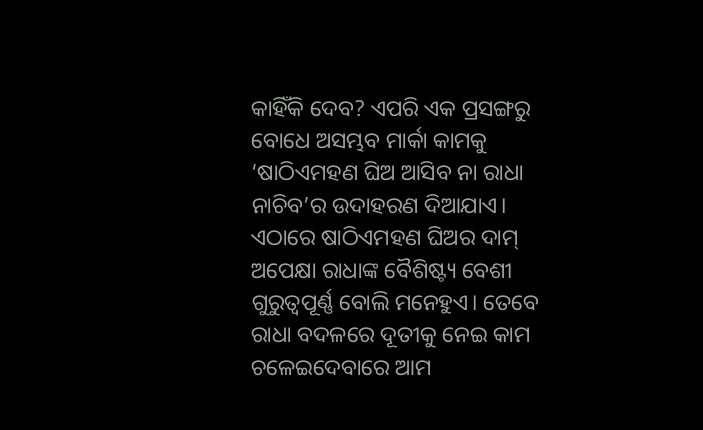କାହିଁକି ଦେବ? ଏପରି ଏକ ପ୍ରସଙ୍ଗରୁ ବୋଧେ ଅସମ୍ଭବ ମାର୍କା କାମକୁ ‘ଷାଠିଏମହଣ ଘିଅ ଆସିବ ନା ରାଧା ନାଚିବ’ର ଉଦାହରଣ ଦିଆଯାଏ। ଏଠାରେ ଷାଠିଏମହଣ ଘିଅର ଦାମ୍ ଅପେକ୍ଷା ରାଧାଙ୍କ ବୈଶିଷ୍ଟ୍ୟ ବେଶୀ ଗୁରୁତ୍ୱପୂର୍ଣ୍ଣ ବୋଲି ମନେହୁଏ। ତେବେ ରାଧା ବଦଳରେ ଦୂତୀକୁ ନେଇ କାମ ଚଳେଇଦେବାରେ ଆମ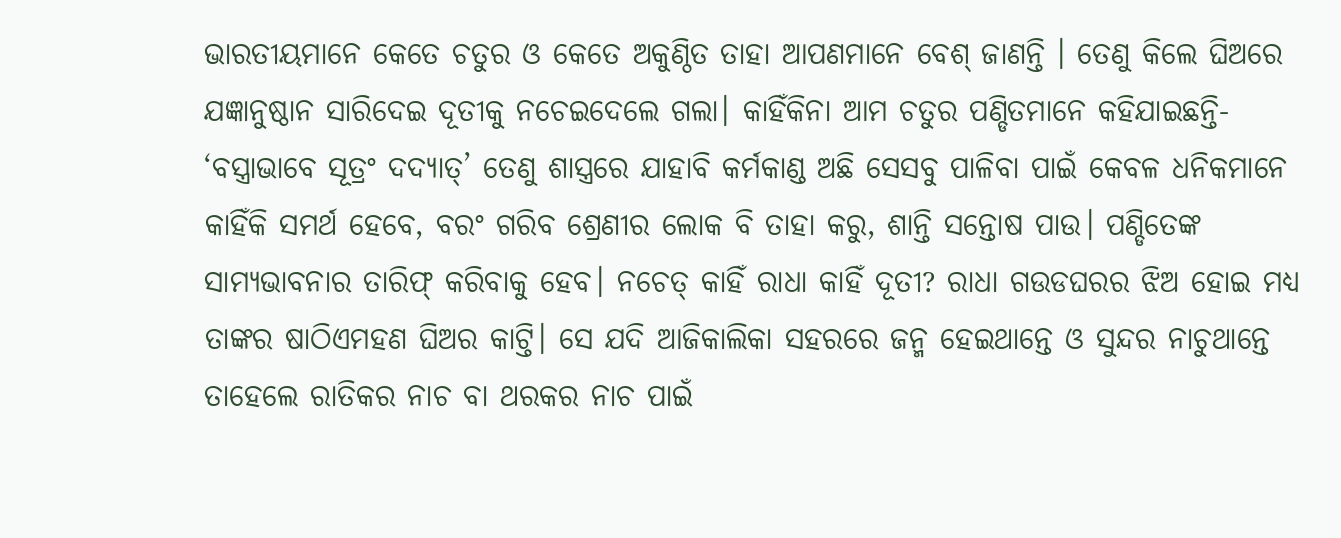ଭାରତୀୟମାନେ କେତେ ଚତୁର ଓ କେତେ ଅକୁଣ୍ଠିତ ତାହା ଆପଣମାନେ ବେଶ୍ ଜାଣନ୍ତି । ତେଣୁ କିଲେ ଘିଅରେ ଯଜ୍ଞାନୁଷ୍ଠାନ ସାରିଦେଇ ଦୂତୀକୁ ନଚେଇଦେଲେ ଗଲା। କାହିଁକିନା ଆମ ଚତୁର ପଣ୍ଡିତମାନେ କହିଯାଇଛନ୍ତି- ‘ବସ୍ତ୍ରାଭାବେ ସୂତ୍ରଂ ଦଦ୍ୟାତ୍’ ତେଣୁ ଶାସ୍ତ୍ରରେ ଯାହାବି କର୍ମକାଣ୍ଡ ଅଛି ସେସବୁ ପାଳିବା ପାଇଁ କେବଳ ଧନିକମାନେ କାହିଁକି ସମର୍ଥ ହେବେ, ବରଂ ଗରିବ ଶ୍ରେଣୀର ଲୋକ ବି ତାହା କରୁ, ଶାନ୍ତି ସନ୍ତୋଷ ପାଉ। ପଣ୍ଡିତେଙ୍କ ସାମ୍ୟଭାବନାର ତାରିଫ୍ କରିବାକୁ ହେବ। ନଚେତ୍ କାହିଁ ରାଧା କାହିଁ ଦୂତୀ? ରାଧା ଗଉଡଘରର ଝିଅ ହୋଇ ମଧ୍ୟ ତାଙ୍କର ଷାଠିଏମହଣ ଘିଅର କାଟ୍ତି। ସେ ଯଦି ଆଜିକାଲିକା ସହରରେ ଜନ୍ମ ହେଇଥାନ୍ତେ ଓ ସୁନ୍ଦର ନାଚୁଥାନ୍ତେ ତାହେଲେ ରାତିକର ନାଚ ବା ଥରକର ନାଚ ପାଇଁ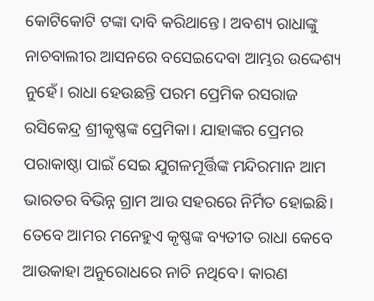କୋଟିକୋଟି ଟଙ୍କା ଦାବି କରିଥାନ୍ତେ। ଅବଶ୍ୟ ରାଧାଙ୍କୁ ନାଚବାଲୀର ଆସନରେ ବସେଇଦେବା ଆମ୍ଭର ଉଦ୍ଦେଶ୍ୟ ନୁହେଁ। ରାଧା ହେଉଛନ୍ତି ପରମ ପ୍ରେମିକ ରସରାଜ ରସିକେନ୍ଦ୍ର ଶ୍ରୀକୃଷ୍ଣଙ୍କ ପ୍ରେମିକା। ଯାହାଙ୍କର ପ୍ରେମର ପରାକାଷ୍ଠା ପାଇଁ ସେଇ ଯୁଗଳମୂର୍ତ୍ତିଙ୍କ ମନ୍ଦିରମାନ ଆମ ଭାରତର ବିଭିନ୍ନ ଗ୍ରାମ ଆଉ ସହରରେ ନିର୍ମିତ ହୋଇଛି। ତେବେ ଆମର ମନେହୁଏ କୃଷ୍ଣଙ୍କ ବ୍ୟତୀତ ରାଧା କେବେ ଆଉକାହା ଅନୁରୋଧରେ ନାଚି ନଥିବେ। କାରଣ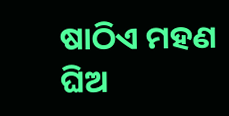ଷାଠିଏ ମହଣ ଘିଅ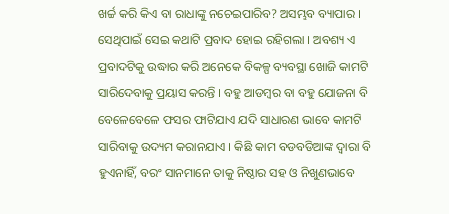ଖର୍ଚ୍ଚ କରି କିଏ ବା ରାଧାଙ୍କୁ ନଚେଇପାରିବ? ଅସମ୍ଭବ ବ୍ୟାପାର । ସେଥିପାଇଁ ସେଇ କଥାଟି ପ୍ରବାଦ ହୋଇ ରହିଗଲା । ଅବଶ୍ୟ ଏ ପ୍ରବାଦଟିକୁ ଉଦ୍ଧାର କରି ଅନେକେ ବିକଳ୍ପ ବ୍ୟବସ୍ଥା ଖୋଜି କାମଟି ସାରିଦେବାକୁ ପ୍ରୟାସ କରନ୍ତି । ବହୁ ଆଡମ୍ବର ବା ବହୁ ଯୋଜନା ବି ବେଳେବେଳେ ଫସର ଫାଟିଯାଏ ଯଦି ସାଧାରଣ ଭାବେ କାମଟି ସାରିବାକୁ ଉଦ୍ୟମ କରାନଯାଏ । କିଛି କାମ ବଡବଡିଆଙ୍କ ଦ୍ୱାରା ବି ହୁଏନାହିଁ, ବରଂ ସାନମାନେ ତାକୁ ନିଷ୍ଠାର ସହ ଓ ନିଖୁଣଭାବେ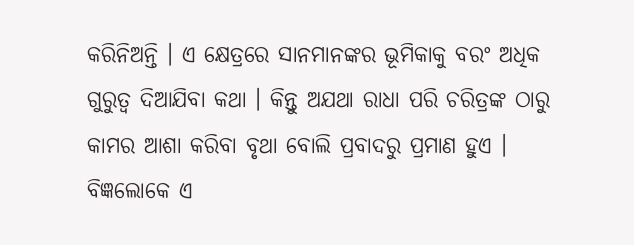କରିନିଅନ୍ତି । ଏ କ୍ଷେତ୍ରରେ ସାନମାନଙ୍କର ଭୂମିକାକୁ ବରଂ ଅଧିକ ଗୁରୁତ୍ୱ ଦିଆଯିବା କଥା । କିନ୍ତୁ ଅଯଥା ରାଧା ପରି ଚରିତ୍ରଙ୍କ ଠାରୁ କାମର ଆଶା କରିବା ବୃଥା ବୋଲି ପ୍ରବାଦରୁ ପ୍ରମାଣ ହୁଏ । ବିଜ୍ଞଲୋକେ ଏ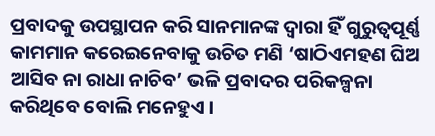ପ୍ରବାଦକୁ ଉପସ୍ଥାପନ କରି ସାନମାନଙ୍କ ଦ୍ୱାରା ହିଁ ଗୁରୁତ୍ୱପୂର୍ଣ୍ଣ କାମମାନ କରେଇନେବାକୁ ଉଚିତ ମଣି ‘ଷାଠିଏମହଣ ଘିଅ ଆସିବ ନା ରାଧା ନାଚିବ’ ଭଳି ପ୍ରବାଦର ପରିକଳ୍ପନା କରିଥିବେ ବୋଲି ମନେହୁଏ ।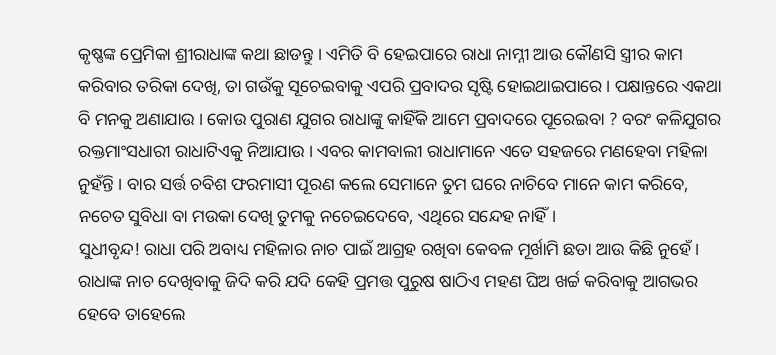କୃଷ୍ଣଙ୍କ ପ୍ରେମିକା ଶ୍ରୀରାଧାଙ୍କ କଥା ଛାଡନ୍ତୁ । ଏମିତି ବି ହେଇପାରେ ରାଧା ନାମ୍ନୀ ଆଉ କୌଣସି ସ୍ତ୍ରୀର କାମ କରିବାର ତରିକା ଦେଖି, ତା ଗଉଁକୁ ସୂଚେଇବାକୁ ଏପରି ପ୍ରବାଦର ସୃଷ୍ଟି ହୋଇଥାଇପାରେ । ପକ୍ଷାନ୍ତରେ ଏକଥା ବି ମନକୁ ଅଣାଯାଉ । କୋଉ ପୁରାଣ ଯୁଗର ରାଧାଙ୍କୁ କାହିଁକି ଆମେ ପ୍ରବାଦରେ ପୂରେଇବା ? ବରଂ କଳିଯୁଗର ରକ୍ତମାଂସଧାରୀ ରାଧାଟିଏକୁ ନିଆଯାଉ । ଏବର କାମବାଲୀ ରାଧାମାନେ ଏତେ ସହଜରେ ମଣହେବା ମହିଳା ନୁହଁନ୍ତି । ବାର ସର୍ତ୍ତ ଚବିଶ ଫରମାସୀ ପୂରଣ କଲେ ସେମାନେ ତୁମ ଘରେ ନାଚିବେ ମାନେ କାମ କରିବେ, ନଚେତ ସୁବିଧା ବା ମଉକା ଦେଖି ତୁମକୁ ନଚେଇଦେବେ, ଏଥିରେ ସନ୍ଦେହ ନାହିଁ।
ସୁଧୀବୃନ୍ଦ! ରାଧା ପରି ଅବାଧ୍ୟ ମହିଳାର ନାଚ ପାଇଁ ଆଗ୍ରହ ରଖିବା କେବଳ ମୂର୍ଖାମି ଛଡା ଆଉ କିଛି ନୁହେଁ । ରାଧାଙ୍କ ନାଚ ଦେଖିବାକୁ ଜିଦି କରି ଯଦି କେହି ପ୍ରମତ୍ତ ପୁରୁଷ ଷାଠିଏ ମହଣ ଘିଅ ଖର୍ଚ୍ଚ କରିବାକୁ ଆଗଭର ହେବେ ତାହେଲେ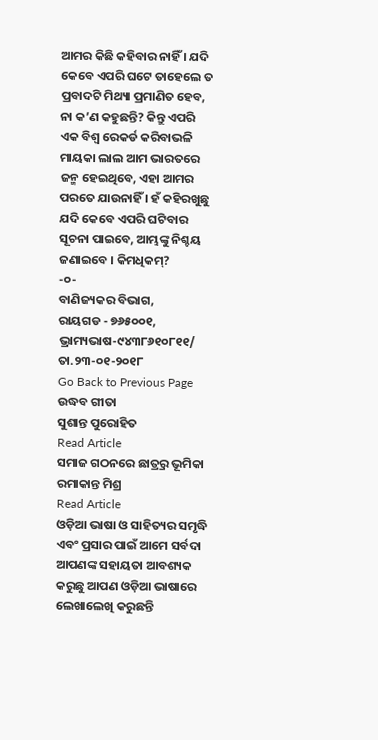ଆମର କିଛି କହିବାର ନାହିଁ । ଯଦି କେବେ ଏପରି ଘଟେ ତାହେଲେ ତ ପ୍ରବାଦଟି ମିଥ୍ୟା ପ୍ରମାଣିତ ହେବ, ନା କ’ଣ କହୁଛନ୍ତି? କିନ୍ତୁ ଏପରି ଏକ ବିଶ୍ୱ ରେକର୍ଡ କରିବାଭଳି ମାୟକା ଲାଲ ଆମ ଭାରତରେ ଜନ୍ମ ହେଇଥିବେ, ଏହା ଆମର ପରତେ ଯାଉନାହିଁ । ହଁ କହିରଖୁଛୁ ଯଦି କେବେ ଏପରି ଘଟିବାର ସୂଚନା ପାଇବେ, ଆମ୍ଭଙ୍କୁ ନିଶ୍ଚୟ ଜଣାଇବେ । କିମଧିକମ୍?
-୦-
ବାଣିଜ୍ୟକର ବିଭାଗ,
ରାୟଗଡ - ୭୬୫୦୦୧,
ଭ୍ରାମ୍ୟଭାଷ-୯୪୩୮୬୧୦୮୧୧/ ତା.୨୩-୦୧-୨୦୧୮
Go Back to Previous Page
ଉଦ୍ଧବ ଗୀତା
ସୁଶାନ୍ତ ପୁରୋହିତ
Read Article
ସମାଜ ଗଠନରେ ଛାତ୍ର୍ରର ଭୂମିକା
ରମାକାନ୍ତ ମିଶ୍ର
Read Article
ଓଡ଼ିଆ ଭାଷା ଓ ସାହିତ୍ୟର ସମୃଦ୍ଧି ଏବଂ ପ୍ରସାର ପାଇଁ ଆମେ ସର୍ବଦା ଆପଣଙ୍କ ସହାୟତା ଆବଶ୍ୟକ କରୁଛୁ ଆପଣ ଓଡ଼ିଆ ଭାଷାରେ ଲେଖାଲେଖି କରୁଛନ୍ତି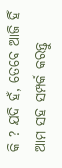କି ? ଯଦି ହଁ, ତେବେ ଆଜି ହିଁ ଆମ ସହ ସମ୍ପର୍କ କରନ୍ତୁ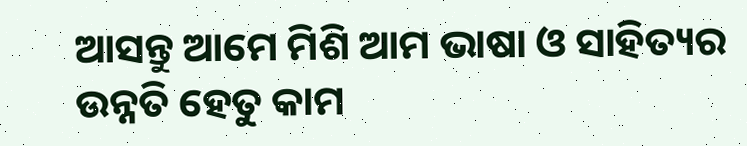ଆସନ୍ତୁ ଆମେ ମିଶି ଆମ ଭାଷା ଓ ସାହିତ୍ୟର ଉନ୍ନତି ହେତୁ କାମ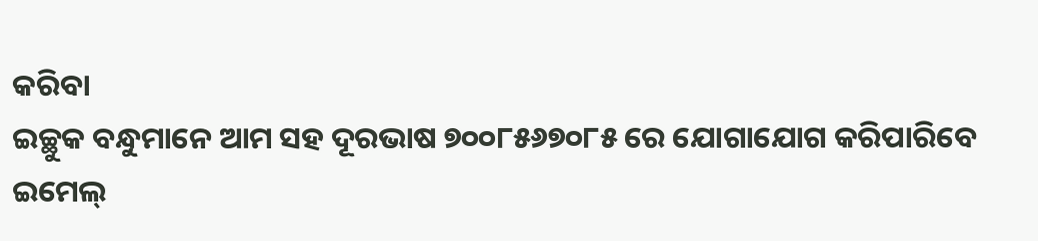କରିବା
ଇଚ୍ଛୁକ ବନ୍ଧୁମାନେ ଆମ ସହ ଦୂରଭାଷ ୭୦୦୮୫୬୭୦୮୫ ରେ ଯୋଗାଯୋଗ କରିପାରିବେ
ଇମେଲ୍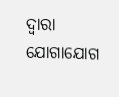ଦ୍ବାରା ଯୋଗାଯୋଗ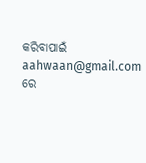କରିବାପାଇଁ aahwaan@gmail.com ରେ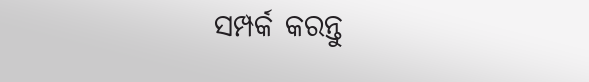ସମ୍ପର୍କ କରନ୍ତୁ